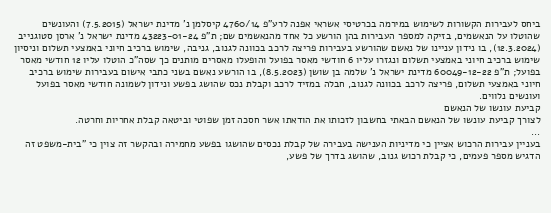ביחס לעבירות הקשורות לשימוש במירמה בכרטיסי אשראי אפנה לרע"פ 4760/14 קיסלמן נ' מדינת ישראל (7.5.2015) והעונשים שהוטלו על הנאשמים, בזיקה למספר העבירות בהן הורשע כל אחד מהנאשמים שם; ת"פ 43223-01-24 מדינת ישראל נ' ארסן סטוגנייב (12.3.2024), בו נידון עניינו של נאשם שהורשע בעבירות פריצה לרכב בכוונה לגנוב, גניבה, שימוש ברכיב חיוני באמצעי תשלום וניסיון שימוש ברכיב חיוני באמצעי תשלום ונגזרו עליו 6 חודשי מאסר בפועל והופעלו מאסרים מותנים כך שסה"כ הוטלו עליו 12 חודשי מאסר בפועל; ת"פ 60049-12-22 מדינת ישראל נ' שלמה בן שושן (8.5.2023), בו הורשע נאשם בשני כתבי אישום בעבירות שימוש ברכיב חיוני באמצעי תשלום, פריצה לרכב בכוונה לגנוב, חבלה במזיד לרכב וקבלת נכס שהושג בפשע ונידון לשמונה חודשי מאסר בפועל ועונשים נלווים.
קביעת עונשו של הנאשם
לצורך קביעת עונשו של הנאשם הבאתי בחשבון לזכותו את הודאתו אשר חסכה זמן שפוטי וביטאה קבלת אחריות וחרטה.
...
בעניין עבירות הרכוש אציין כי מדיניות הענישה בעבירה של קבלת נכסים שהושגו בפשע מחמירה ובהקשר זה צוין כי "בית-משפט זה הדגיש מספר פעמים, כי קבלת רכוש גנוב, שהושג בדרך של פשע,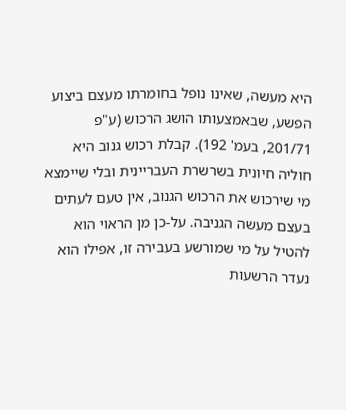היא מעשה, שאינו נופל בחומרתו מעצם ביצוע הפשע, שבאמצעותו הושג הרכוש (ע"פ 201/71, בעמ' 192). קבלת רכוש גנוב היא חוליה חיונית בשרשרת העבריינית ובלי שיימצא מי שירכוש את הרכוש הגנוב, אין טעם לעתים בעצם מעשה הגניבה. על-כן מן הראוי הוא להטיל על מי שמורשע בעבירה זו, אפילו הוא נעדר הרשעות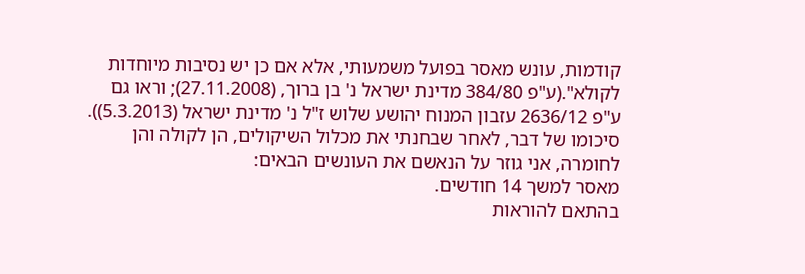קודמות, עונש מאסר בפועל משמעותי, אלא אם כן יש נסיבות מיוחדות לקולא".(ע"פ 384/80 מדינת ישראל נ' בן ברוך, (27.11.2008); וראו גם ע"פ 2636/12 עזבון המנוח יהושע שלוש ז"ל נ' מדינת ישראל (5.3.2013)).
סיכומו של דבר, לאחר שבחנתי את מכלול השיקולים, הן לקולה והן לחומרה, אני גוזר על הנאשם את העונשים הבאים:
מאסר למשך 14 חודשים.
בהתאם להוראות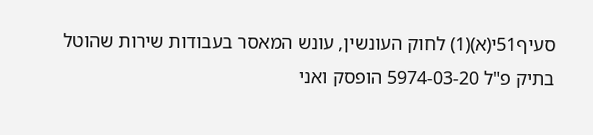סעיף51י(א)(1) לחוק העונשין, עונש המאסר בעבודות שירות שהוטל בתיק פ"ל 5974-03-20 הופסק ואני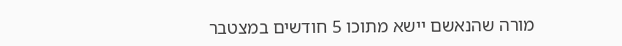מורה שהנאשם יישא מתוכו 5 חודשים במצטבר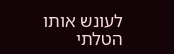לעונש אותו הטלתי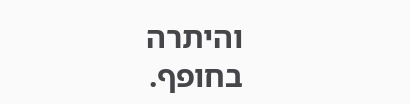והיתרה בחופף.